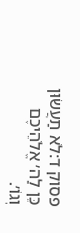פסוק ד:לֹא תַעֲשׂוּן כֵּן לַה׳ אֱלֹהֵיכֶם וְגוֹ׳.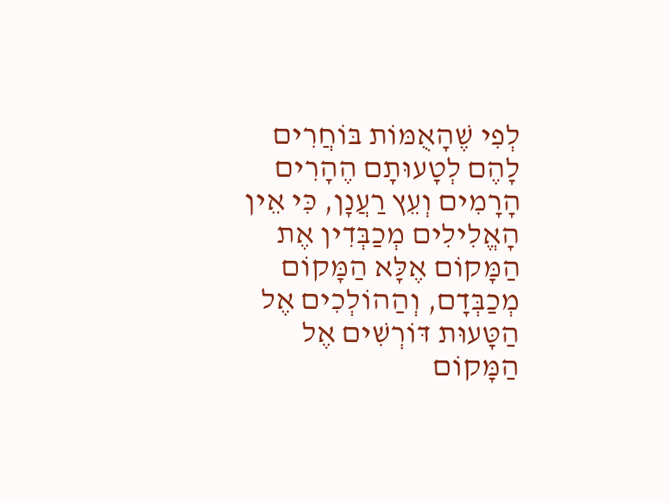לְפִי שֶׁהָאֻמּוֹת בּוֹחֲרִים לָהֶם לְטָעוּתָם הֶהָרִים הָרָמִים וְעֵץ רַעֲנָן, כִּי אֵין הָאֱלִילִים מְכַבְּדִין אֶת הַמָּקוֹם אֶלָּא הַמָּקוֹם מְכַבְּדָם, וְהַהוֹלְכִים אֶל הַטָּעוּת דּוֹרְשִׁים אֶל הַמָּקוֹם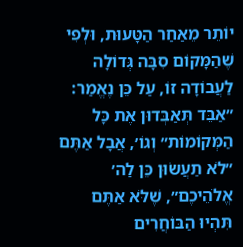יוֹתֵר מֵאַחַר הַטָּעוּת, וּלְפִי שֶׁהַמָּקוֹם סִבָּה גְּדוֹלָה לַעֲבוֹדָה זוֹ, עַל כֵּן נֶאֱמַר: ״אַבֵּד תְּאַבְּדוּן אֶת כָּל הַמְּקוֹמוֹת״ וְגוֹ׳, אֲבָל אַתֶּם ״לֹא תַעֲשׂוּן כֵּן לַה׳ אֱלֹהֵיכֶם״, שֶׁלֹּא אַתֶּם תִּהְיוּ הַבּוֹחֲרִים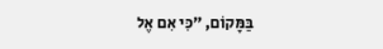בַּמָּקוֹם, ״כִּי אִם אֶל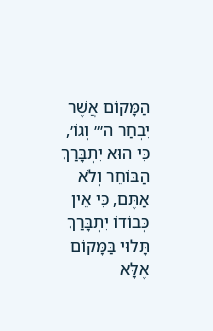הַמָּקוֹם אֲשֶׁר יִבְחַר ה׳״ וְגוֹ׳, כִּי הוּא יִתְבָּרַךְ הַבּוֹחֵר וְלֹא אַתֶּם, כִּי אֵין כְּבוֹדוֹ יִתְבָּרַךְ תָּלוּי בַּמָּקוֹם אֶלָּא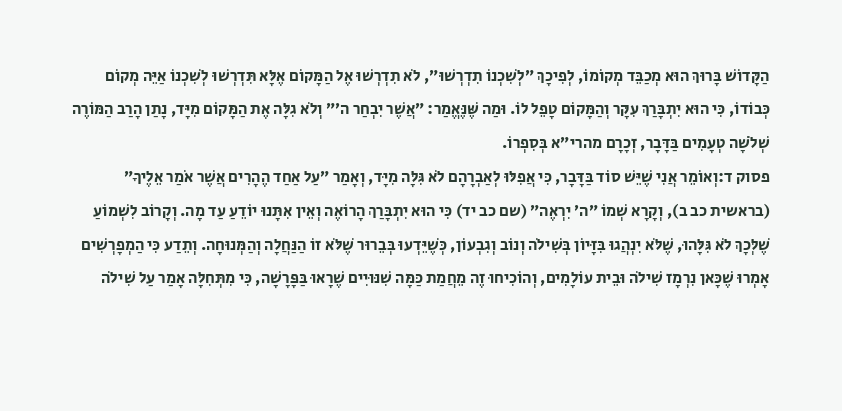הַקָּדוֹשׁ בָּרוּךְ הוּא מְכַבֵּד מְקוֹמוֹ, לְפִיכָךְ ״לְשִׁכְנוֹ תִדְרְשׁוּ״, לֹא תִדְרְשׁוּ אֶל הַמָּקוֹם אֶלָּא תִּדְרְשׁוּ לְשִׁכְנוֹ אַיֵּה מְקוֹם כְּבוֹדוֹ, כִּי הוּא יִתְבָּרַךְ עִקָּר וְהַמָּקוֹם טָפֵל לוֹ. וּמַה שֶּׁנֶּאֱמַר: ״אֲשֶׁר יִבְחַר ה׳״ וְלֹא גִלָּה אֶת הַמָּקוֹם מִיָּד, נָתַן הָרַב הַמּוֹרֶה שְׁלֹשָׁה טְעָמִים בַּדָּבָר, זְכָרָם מהרי״א בְּסִפְרוֹ.
פסוק ד:וְאוֹמֵר אֲנִי שֶׁיֵּשׁ סוֹד בַּדָּבָר, כִּי אֲפִלּוּ לְאַבְרָהָם לֹא גִּלָּה מִיָּד, וְאָמַר ״עַל אַחַד הֶהָרִים אֲשֶׁר אֹמַר אֵלֶיךָ״ (בראשית כב ב), וְקָרָא שְׁמוֹ ״ה׳ יִרְאֶה״ (שם כב יד) כִּי הוּא יִתְבָּרַךְ הָרוֹאֶה וְאֵין אִתָּנוּ יוֹדֵעַ עַד מָה. וְקָרוֹב לִשְׁמוֹעַ שֶׁלְּכָךְ לֹא גִּלָּהוּ, שֶׁלֹּא יִנְהֲגוּ בִּזָּיוֹן בְּשִׁילֹה וְנוֹב וְגִבְעוֹן, כְּשֶׁיֵּדְעוּ בְּבֵרוּר שֶׁלֹּא זוֹ הַנַּחֲלָה וְהַמְּנוּחָה. וְתֵדַע כִּי הַמְפָרְשִׁים אָמְרוּ שֶׁכָּאן נִרְמָז שִׁילֹה וּבֵית עוֹלָמִים, וְהוֹכִיחוּ זֶה מֵחֲמַת כַּמָּה שִׁנּוּיִים שֶׁרָאוּ בַּפָּרָשָׁה, כִּי מִתְּחִלָּה אָמַר עַל שִׁילֹה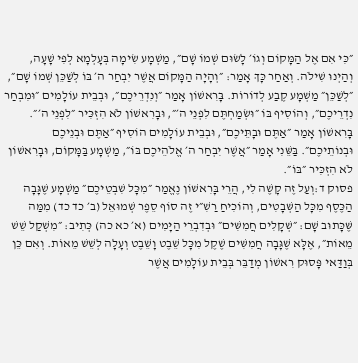״כִּי אִם אֶל הַמָּקוֹם וְגוֹ׳ לָשׂוּם שְׁמוֹ שָׁם״, מַשְׁמָע שִׂימָה בְּעָלְמָא לְפִי שָׁעָה, וְהַיְנוּ שִׁילֹה. וְאַחַר כָּךְ אָמַר: ״וְהָיָה הַמָּקוֹם אֲשֶׁר יִבְחַר ה׳ בּוֹ לְשַׁכֵּן שְׁמוֹ שָׁם״, ״לְשַׁכֵּן״ מַשְׁמָע קֶבַע לְדוֹרוֹת. בָּרִאשׁוֹן אָמַר ״וְנִדְרֵיכֶם״, וּבְבֵית עוֹלָמִים ״וּמִבְחַר נִדְרֵיכֶם״, וְהוֹסִיף בּוֹ ״וּשְׂמַחְתֶּם לִפְנֵי ה׳״, וּבָרִאשׁוֹן לֹא הִזְכִּיר ״לִפְנֵי ה׳״. בָּרִאשׁוֹן אָמַר ״אַתֶּם וּבָתֵּיכֶם״, וּבְבֵית עוֹלָמִים הוֹסִיף ״אַתֶּם וּבְנֵיכֶם וּבְנוֹתֵיכֶם״. בַּשֵּׁנִי אָמַר ״אֲשֶׁר יִבְחַר ה׳ אֱלֹהֵיכֶם בּוֹ״, מַשְׁמָע בַּמָּקוֹם, וּבָרִאשׁוֹן לֹא הִזְכִּיר ״בּוֹ״.
פסוק ד:וְעַל זֶה קָשֶׁה לִי, הֲרֵי בָּרִאשׁוֹן נֶאֱמַר ״מִכָּל שִׁבְטֵיכֶם״ מַשְׁמָע שֶׁגָּבָה הַכֶּסֶף מִכָּל הַשְּׁבָטִים, וְהוֹכִיחַ רַשִׁ״י זֶה סוֹף סֵפֶר שְׁמוּאֵל (ב׳ כד כד) מִמַּה שֶּׁכָּתוּב שָׁם: ״שְׁקָלִים חֲמִשִּׁים״ וּבְדִבְרֵי הַיָּמִים (א׳ כא כה) כְּתִיב: ״מִשְׁקַל שֵׁשׁ מֵאוֹת״, אֶלָּא שֶׁגָּבָה חֲמִשִּׁים שֶׁקֶל מִכָּל שֵׁבֶט וָשֵׁבֶט וְעָלָה לְשֵׁשׁ מֵאוֹת. וְאִם כֵּן בְּוַדַּאי פָּסוּק רִאשׁוֹן מְדַבֵּר בְּבֵית עוֹלָמִים אֲשֶׁר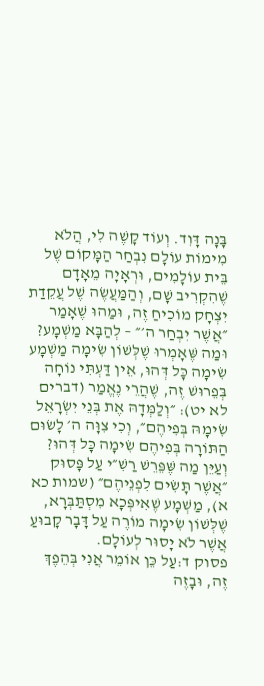בָּנָה דָּוִד. וְעוֹד קָשֶׁה לִי, הֲלֹא מִימוֹת עוֹלָם נִבְחַר הַמָּקוֹם שֶׁל בֵּית עוֹלָמִים, וּרְאָיָה מֵאָדָם שֶׁהִקְרִיב שָׁם, וְהַמַּעֲשֶׂה שֶׁל עֲקֵדַת יִצְחָק מוֹכִיחַ זֶה, וּמַהוּ שֶׁאָמַר ״אֲשֶׁר יִבְחַר ה׳״ – לְהַבָּא מַשְׁמָע? וּמַה שֶּׁאָמְרוּ שֶׁלְּשׁוֹן שִׂימָה מַשְׁמָע שִׂימָה כָּל דְּהוּ, אֵין דַּעְתִּי נוֹחָה בְּפֵרוּשׁ זֶה, שֶׁהֲרֵי נֶאֱמַר (דברים לא יט): ״וְלַמְּדָהּ אֶת בְּנֵי יִשְׂרָאֵל שִׂימָהּ בְּפִיהֶם״, וְכִי צִוָּה ה׳ לָשׂוּם הַתּוֹרָה בְּפִיהֶם שִׂימָה כָּל דְּהוּ? וְעַיֵּן מַה שֶּׁפֵּרֵשׁ רַשִׁ״י עַל פָּסוּק ״אֲשֶׁר תָּשִׂים לִפְנֵיהֶם״ (שמות כא א), מַשְׁמָע שֶׁאִיפְּכָא מִסְתַּבְּרָא, שֶׁלְּשׁוֹן שִׂימָה מוֹרֶה עַל דָּבָר קָבוּעַ אֲשֶׁר לֹא יָסוּר לְעוֹלָם.
פסוק ד:עַל כֵּן אוֹמֵר אֲנִי בְּהֵפֶךְ זֶה, וּבָזֶה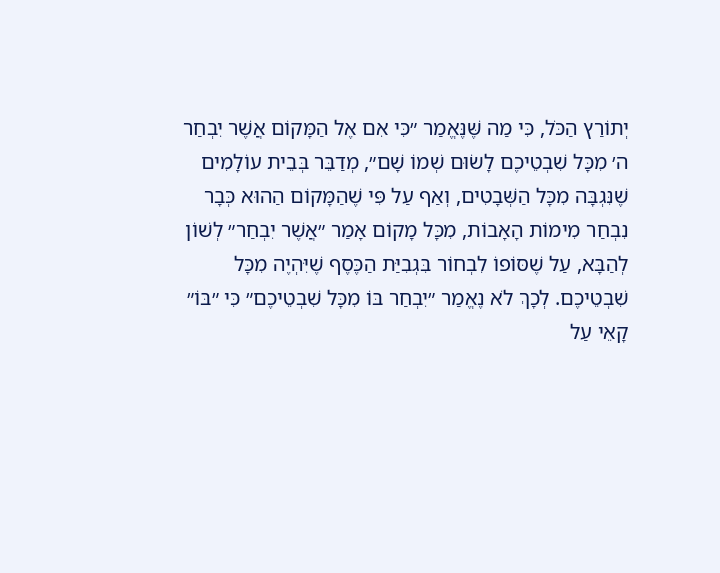יְתוֹרַץ הַכֹּל, כִּי מַה שֶּׁנֶּאֱמַר ״כִּי אִם אֶל הַמָּקוֹם אֲשֶׁר יִבְחַר ה׳ מִכָּל שִׁבְטֵיכֶם לָשׂוּם שְׁמוֹ שָׁם״, מְדַבֵּר בְּבֵית עוֹלָמִים שֶׁנִּגְבָּה מִכָּל הַשְּׁבָטִים, וְאַף עַל פִּי שֶׁהַמָּקוֹם הַהוּא כְּבָר נִבְחַר מִימוֹת הָאָבוֹת, מִכָּל מָקוֹם אָמַר ״אֲשֶׁר יִבְחַר״ לְשׁוֹן לְהַבָּא, עַל שֶׁסּוֹפוֹ לִבְחוֹר בִּגְבִיַּת הַכֶּסֶף שֶׁיִּהְיֶה מִכָּל שִׁבְטֵיכֶם. לְכָךְ לֹא נֶאֱמַר ״יִבְחַר בּוֹ מִכָּל שִׁבְטֵיכֶם״ כִּי ״בּוֹ״ קָאֵי עַל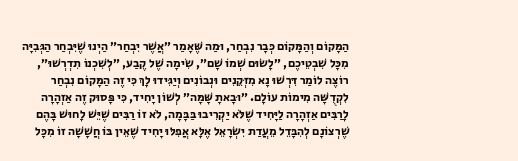הַמָּקוֹם וְהַמָּקוֹם כְּבָר נִבְחַר, וּמַה שֶּׁאָמַר ״אֲשֶׁר יִבְחַר״ הַיְנוּ שֶׁיִּבְחַר הַגְּבִיָּה מִכָּל שִׁבְטֵיכֶם, ״לָשׂוּם שְׁמוֹ שָׁם״, שִׂימָה שֶׁל קֶבַע, ״לְשִׁכְנוֹ תִדְרְשׁוּ״, רוֹצֶה לוֹמַר דִּרְשׁוּ נָא מִזְּקֵנִים וּנְבוֹנִים וְיַגִּידוּ לָךְ כִּי זֶה הַמָּקוֹם נִבְחַר לִקְדֻשָּׁה מִימוֹת עוֹלָם. ״וּבָאתָ שָּׁמָּה״ לְשׁוֹן יָחִיד, כִּי פָּסוּק זֶה אַזְהָרָה לָרַבִּים אַזְהָרָה לַיָּחִיד שֶׁלֹּא יַקְרִיבוּ בַּבָּמָה, לֹא זוֹ רַבִּים שֶׁיֵּשׁ לָחוּשׁ בָּהֶם שֶׁרְצוֹנָם לְהִבָּדֵל מֵעֲדַת יִשְׂרָאֵל אֶלָּא אֲפִלּוּ יָחִיד שֶׁאֵין בּוֹ חֲשָׁשָׁה זוֹ מִכָּל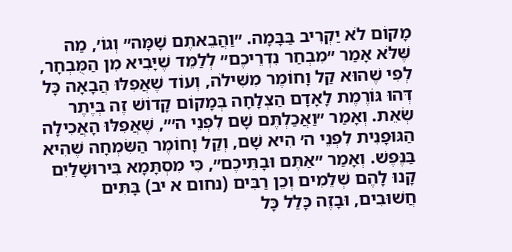מָקוֹם לֹא יַקְרִיב בַּבָּמָה. ״וַהֲבֵאתֶם שָׁמָּה״ וְגוֹ׳, מַה שֶּׁלֹּא אָמַר ״מִבְחַר נִדְרֵיכֶם״ לְלַמֵּד שֶׁיָּבִיא מִן הַמֻּבְחָר, לְפִי שֶׁהוּא קַל וָחוֹמֶר מִשִּׁילֹה, וְעוֹד שֶׁאֲפִלּוּ הֲבָאָה כָּל דְּהוּ גּוֹרֶמֶת לָאָדָם הַצְלָחָה בְּמָקוֹם קָדוֹשׁ זֶה בְּיֶתֶר שְׂאֵת. וְאָמַר ״וַאֲכַלְתֶּם שָׁם לִפְנֵי ה׳״, שֶׁאֲפִלּוּ הָאֲכִילָה הַגּוּפָנִית לִפְנֵי ה׳ הִיא שָׁם, וְקַל וָחוֹמֶר הַשִּׂמְחָה שֶׁהִיא בַּנֶּפֶשׁ. וְאָמַר ״אַתֶּם וּבָתֵּיכֶם״, כִּי מִסְתָּמָא בִּירוּשָׁלַיִם קָנוּ לָהֶם שְׁלֵמִים וְכֵן רַבִּים (נחום א יב) בָּתִּים חֲשׁוּבִים, וּבָזֶה כָּלַל כָּל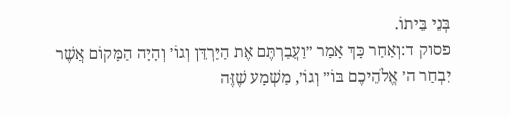בְּנֵי בֵּיתוֹ.
פסוק ד:וְאַחַר כָּךְ אָמַר ״וַעֲבַרְתֶּם אֶת הַיַּרְדֵּן וְגוֹ׳ וְהָיָה הַמָּקוֹם אֲשֶׁר יִבְחַר ה׳ אֱלֹהֵיכֶם בּוֹ״ וְגוֹ׳, מַשְׁמָע שֶׁזֶּה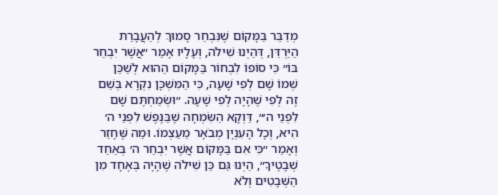מְדַבֵּר בַּמָּקוֹם שֶׁנִּבְחַר סָמוּךְ לְהַעֲבָרַת הַיַּרְדֵּן, דְּהַיְנוּ שִׁילֹה, וְעָלָיו אָמַר ״אֲשֶׁר יִבְחַר בּוֹ״ כִּי סוֹפוֹ לִבְחוֹר בַּמָּקוֹם הַהוּא לְשַׁכֵּן שְׁמוֹ שָׁם לְפִי שָׁעָה, כִּי הַמִּשְׁכָּן נִקְרָא בְּשֵׁם זֶה לְפִי שֶׁהָיָה לְפִי שָׁעָה. ״וּשְׂמַחְתֶּם שָׁם לִפְנֵי ה׳״, דַּוְקָא הַשִּׂמְחָה שֶׁבַּנֶּפֶשׁ לִפְנֵי ה׳ הִיא, וְכָל הָעִנְיָן מְבֹאָר מֵעַצְמוֹ. וּמַה שֶּׁחָזַר וְאָמַר ״כִּי אִם בַּמָּקוֹם אֲשֶׁר יִבְחַר ה׳ בְּאַחַד שְׁבָטֶיךָ״, הַיְנוּ גַּם כֵּן שִׁילֹה שֶׁהָיָה בְּאֶחָד מִן הַשְּׁבָטִים וְלֹא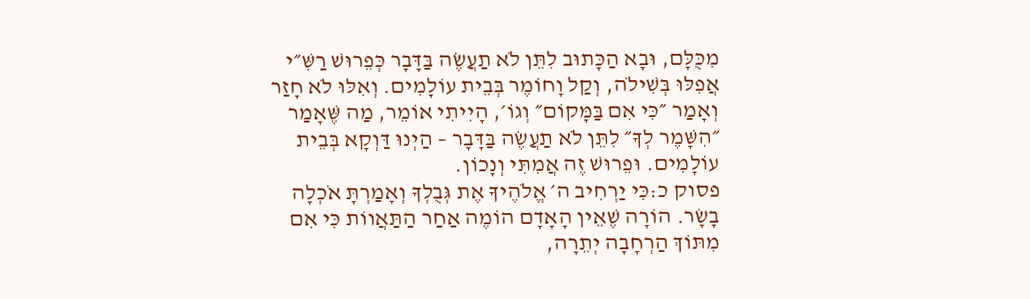מִכֻּלָּם, וּבָא הַכָּתוּב לִתֵּן לֹא תַעֲשֶׂה בַּדָּבָר כְּפֵרוּשׁ רַשִּׁ״י אֲפִלּוּ בְּשִׁילֹה, וְקַל וָחוֹמֶר בְּבֵית עוֹלָמִים. וְאִלּוּ לֹא חָזַר וְאָמַר ״כִּי אִם בַּמָּקוֹם״ וְגוֹ׳, הָיִיתִי אוֹמֵר, מַה שֶּׁאָמַר ״הִשָּׁמֶר לְךָ״ לִתֵּן לֹא תַעֲשֶׂה בַּדָּבָר – הַיְנוּ דַּוְקָא בְּבֵית עוֹלָמִים. וּפֵרוּשׁ זֶה אֲמִתִּי וְנָכוֹן.
פסוק כ:כִּי יַרְחִיב ה׳ אֱלֹהֶיךָ אֶת גְּבֻלְךָ וְאָמַרְתָּ אֹכְלָה בָשָׂר. הוֹרָה שֶׁאֵין הָאָדָם הוֹמֶה אַחַר הַתַּאֲווֹת כִּי אִם מִתּוֹךְ הַרְחָבָה יְתֵרָה,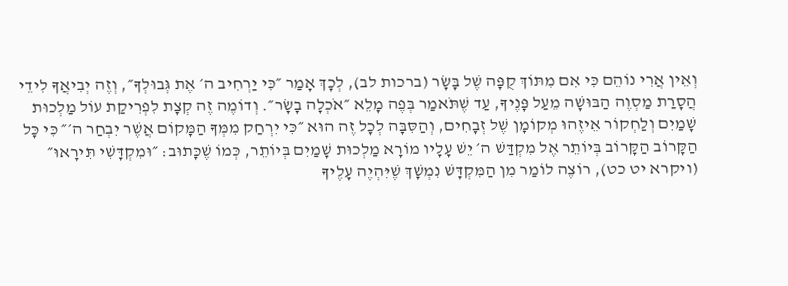וְאֵין אֲרִי נוֹהֵם כִּי אִם מִתּוֹךְ קֻפָּה שֶׁל בָּשָׂר (ברכות לב), לְכָךְ אָמַר ״כִּי יַרְחִיב ה׳ אֶת גְּבוּלְךָ״, וְזֶה יְבִיאֲךָ לִידֵי הֲסָרַת מַסְוֶה הַבּוּשָׁה מֵעַל פָּנֶיךָ, עַד שֶׁתֹּאמַר בְּפֶה מָלֵא ״אֹכְלָה בָשָׂר״. וְדוֹמֶה זֶה קְצָת לִפְרִיקַת עוֹל מַלְכוּת שָׁמַיִם וְלַחְקוֹר אֵיזֶהוּ מְקוֹמָן שֶׁל זְבָחִים, וְהַסִּבָּה לְכָל זֶה הוּא ״כִּי יִרְחַק מִמְּךָ הַמָּקוֹם אֲשֶׁר יִבְחַר ה׳״ כִּי כָּל הַקָּרוֹב הַקָּרוֹב בְּיוֹתֵר אֶל מִקְדַּשׁ ה׳ יֵשׁ עָלָיו מוֹרָא מַלְכוּת שָׁמַיִם בְּיוֹתֵר, כְּמוֹ שֶׁכָּתוּב: ״וּמִקְדָּשִׁי תִּירָאוּ״ (ויקרא יט כט), רוֹצֶה לוֹמַר מִן הַמִּקְדָּשׁ נִמְשָׁךְ שֶׁיִּהְיֶה עָלֶיךָ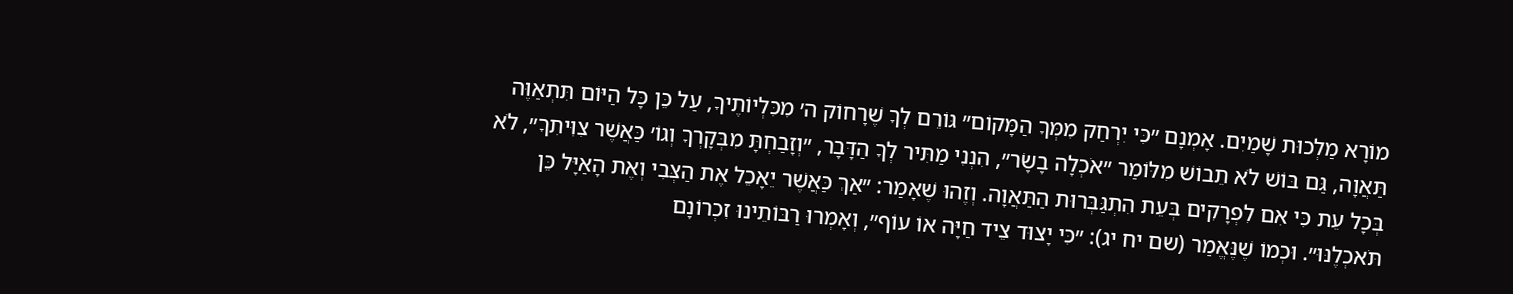מוֹרָא מַלְכוּת שָׁמַיִם. אָמְנָם ״כִּי יִרְחַק מִמְּךָ הַמָּקוֹם״ גּוֹרֵם לְךָ שֶׁרָחוֹק ה׳ מִכִּלְיוֹתֶיךָ, עַל כֵּן כָּל הַיּוֹם תִּתְאַוֶּה תַּאֲוָה, גַּם בּוֹשׁ לֹא תֵבוֹשׁ מִלּוֹמַר ״אֹכְלָה בָשָׂר״, הִנְנִי מַתִּיר לְךָ הַדָּבָר, ״וְזָבַחְתָּ מִבְּקָרְךָ וְגוֹ׳ כַּאֲשֶׁר צִוִּיתִךָ״, לֹא בְּכָל עֵת כִּי אִם לִפְרָקִים בְּעֵת הִתְגַּבְּרוּת הַתַּאֲוָה. וְזֶהוּ שֶׁאָמַר: ״אַךְ כַּאֲשֶׁר יֵאָכֵל אֶת הַצְּבִי וְאֶת הָאַיָּל כֵּן תֹּאכְלֶנּוּ״. וּכְמוֹ שֶׁנֶּאֱמַר (שם יח יג): ״כִּי יָצוּד צֵיד חַיָּה אוֹ עוֹף״, וְאָמְרוּ רַבּוֹתֵינוּ זִכְרוֹנָם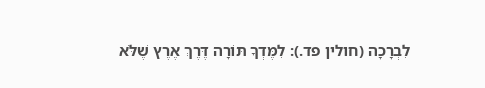לִבְרָכָה (חולין פד.): לִמֶּדְךָ תּוֹרָה דֶּרֶךְ אֶרֶץ שֶׁלֹּא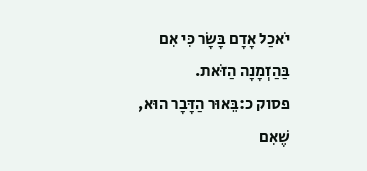יֹאכַל אָדָם בָּשָׂר כִּי אִם בַּהַזְמָנָה הַזֹּאת.
פסוק כ:בֵּאוּר הַדָּבָר הוּא, שֶׁאִם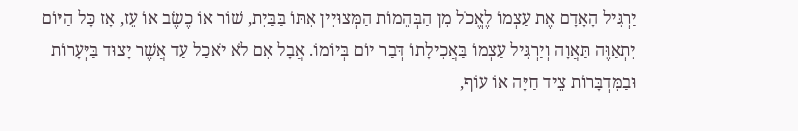יַרְגִּיל הָאָדָם אֶת עַצְמוֹ לֶאֱכֹל מִן הַבְּהֵמוֹת הַמְּצוּיִין אִתּוֹ בַּבַּיִת, שׁוֹר אוֹ כֶשֶׂב אוֹ עֵז, אָז כָּל הַיּוֹם יִתְאַוֶּה תַּאֲוָה וְיַרְגִּיל עַצְמוֹ בַּאֲכִילָתוֹ דְּבַר יוֹם בְּיוֹמוֹ. אֲבָל אִם לֹא יֹאכַל עַד אֲשֶׁר יָצוּד בַּיְּעָרוֹת וּבַמִּדְבָּרוֹת צֵיד חַיָּה אוֹ עוֹף,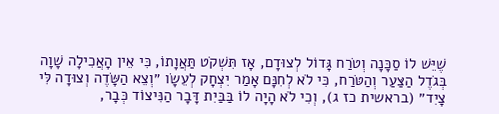שֶׁיֵּשׁ לוֹ סַכָּנָה וְטֹרַח גָּדוֹל לְצוּדָם, אָז תִּשְׁקֹט תַּאֲוָתוֹ, כִּי אֵין הָאֲכִילָה שָׁוָה בְּגֹדֶל הַצַּעַר וְהַטֹּרַח, כִּי לֹא לְחִנָּם אָמַר יִצְחָק לְעֵשָׂו ״וְצֵא הַשָּׂדֶה וְצוּדָה לִּי צָיִד״ (בראשית כז ג), וְכִי לֹא הָיָה לוֹ בַּבַּיִת דָּבָר הַנִּיצוֹד כְּבָר,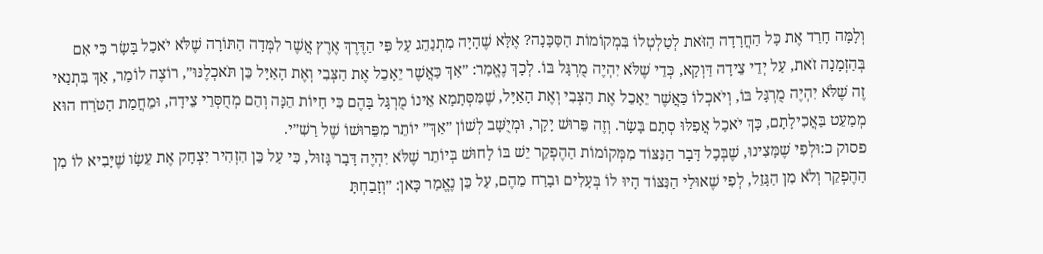וְלָמָּה חָרַד אֶת כָּל הַחֲרָדָה הַזֹּאת לְטַלְטְלוֹ בִּמְקוֹמוֹת הַסַּכָּנָה? אֶלָּא שֶׁהָיָה מִתְנַהֵג עַל פִּי הַדֶּרֶךְ אֶרֶץ אֲשֶׁר לִמְּדָה הַתּוֹרָה שֶׁלֹּא יֹאכַל בָּשָׂר כִּי אִם בְּהַזְמָנָה זֹאת, עַל יְדֵי צֵידָה דַּוְקָא, כְּדֵי שֶׁלֹּא יִהְיֶה מֻרְגָּל בּוֹ. לְכָךְ נֶאֱמַר: ״אַךְ כַּאֲשֶׁר יֵאָכֵל אֶת הַצְּבִי וְאֶת הָאַיָּל כֵּן תֹּאכְלֶנּוּ״, רוֹצֶה לוֹמַר, אַךְ בִּתְנַאי זֶה שֶׁלֹּא יִהְיֶה מֻרְגָּל בּוֹ, וְיֹאכְלוֹ כַּאֲשֶׁר יֵאָכֵל אֶת הַצְּבִי וְאֶת הָאַיָּל, שֶׁמִּסְּתָמָא אֵינוֹ מֻרְגָּל בָּהֶם כִּי חַיּוֹת הֵנָּה וְהֵם מְחֻסְּרֵי צֵידָה, וּמֵחֲמַת הַטֹּרַח הוּא מְמַעֵט בַּאֲכִילָתָם, כָּךְ יֹאכַל אֲפִלּוּ סְתָם בָּשָׂר. וְזֶה פֵּרוּשׁ יָקָר, וּמְיֻשָּׁב לְשׁוֹן ״אַךְ״ יוֹתֵר מִפֵּרוּשׁוֹ שֶׁל רַשִׁ״י.
פסוק כ:וּלְפִי שֶׁמָּצִינוּ, שֶׁבְּכָל דָּבָר הַנִּצּוֹד מִמְּקוֹמוֹת הַהֶפְקֵר יֵשׁ בּוֹ לָחוּשׁ בְּיוֹתֵר שֶׁלֹּא יִהְיֶה דָּבָר גָּזוּל, כִּי עַל כֵּן הִזְהִיר יִצְחָק אֶת עֵשָׂו שֶׁיָּבִיא לוֹ מִן הַהֶפְקֵר וְלֹא מִן הַגָּזֵל, לְפִי שֶׁאוּלַי הַנִּצּוֹד הָיוּ לוֹ בְּעָלִים וּבָרַח מֵהֶם, עַל כֵּן נֶאֱמַר כָּאן: ״וְזָבַחְתָּ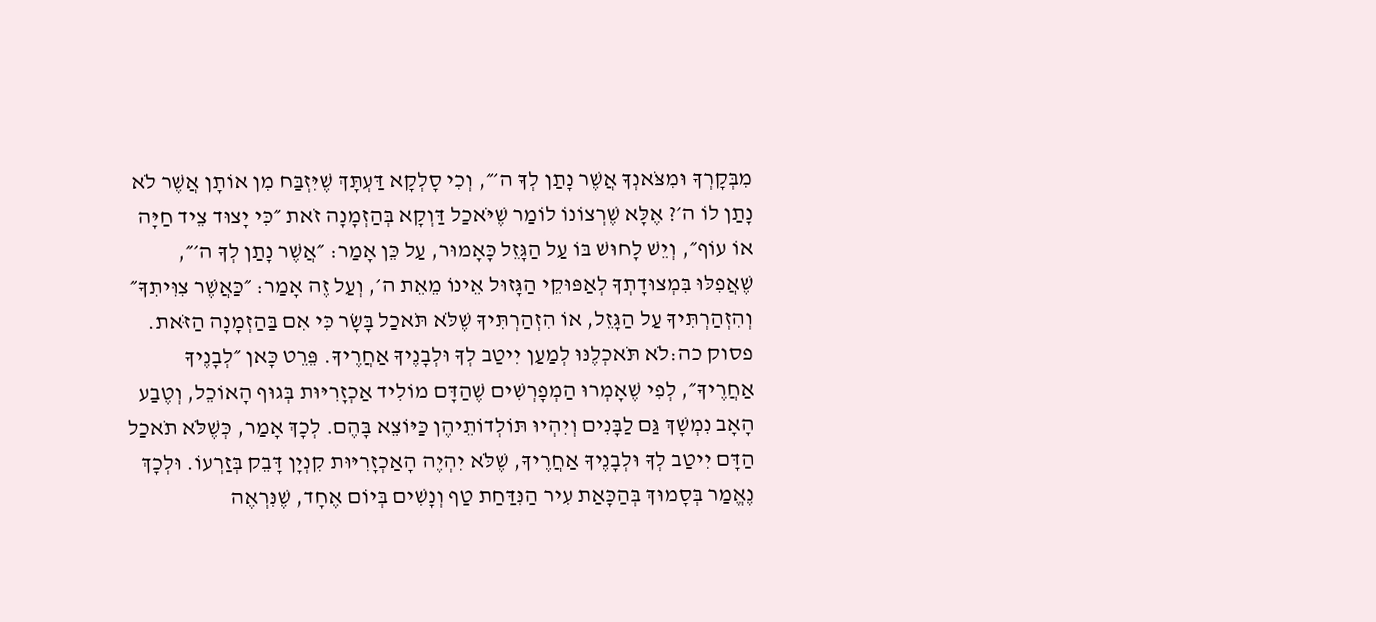מִבְּקָרְךָ וּמִצֹּאנְךָ אֲשֶׁר נָתַן לְךָ ה׳״, וְכִי סָלְקָא דַּעְתָּךְ שֶׁיִּזְבַּח מִן אוֹתָן אֲשֶׁר לֹא נָתַן לוֹ ה׳? אֶלָּא שֶׁרְצוֹנוֹ לוֹמַר שֶׁיֹּאכַל דַּוְקָא בְּהַזְמָנָה זֹאת ״כִּי יָצוּד צֵיד חַיָּה אוֹ עוֹף״, וְיֵשׁ לָחוּשׁ בּוֹ עַל הַגָּזֵל כָּאָמוּר, עַל כֵּן אָמַר: ״אֲשֶׁר נָתַן לְךָ ה׳״, שֶׁאֲפִלּוּ בִּמְצוּדָתְךָ לְאַפּוּקֵי הַגָּזוּל אֵינוֹ מֵאֵת ה׳, וְעַל זֶה אָמַר: ״כַּאֲשֶׁר צִוִּיתִךָ״ וְהִזְהַרְתִּיךָ עַל הַגָּזֵל, אוֹ הִזְהַרְתִּיךָ שֶׁלֹּא תֹּאכַל בָּשָׂר כִּי אִם בַּהַזְמָנָה הַזֹּאת.
פסוק כה:לֹא תֹּאכְלֶנּוּ לְמַעַן יִיטַב לְךָ וּלְבָנֶיךָ אַחֲרֶיךָ. פֵּרֵט כָּאן ״לְבָנֶיךָ אַחֲרֶיךָ״, לְפִי שֶׁאָמְרוּ הַמְפָרְשִׁים שֶׁהַדָּם מוֹלִיד אַכְזָרִיּוּת בְּגוּף הָאוֹכֵל, וְטֶבַע הָאָב נִמְשָׁךְ גַּם לַבָּנִים וְיִהְיוּ תּוֹלְדוֹתֵיהֶן כַּיּוֹצֵא בָּהֶם. לְכָךְ אָמַר, כְּשֶׁלֹּא תֹאכַל הַדָּם יִיטַב לְךָ וּלְבָנֶיךָ אַחֲרֶיךָ, שֶׁלֹּא יִהְיֶה הָאַכְזָרִיּוּת קִנְיָן דָּבֵק בְּזַרְעוֹ. וּלְכָךְ נֶאֱמַר בְּסָמוּךְ בְּהַכָּאַת עִיר הַנִּדַּחַת טַף וְנָשִׁים בְּיוֹם אֶחָד, שֶׁנִּרְאֶה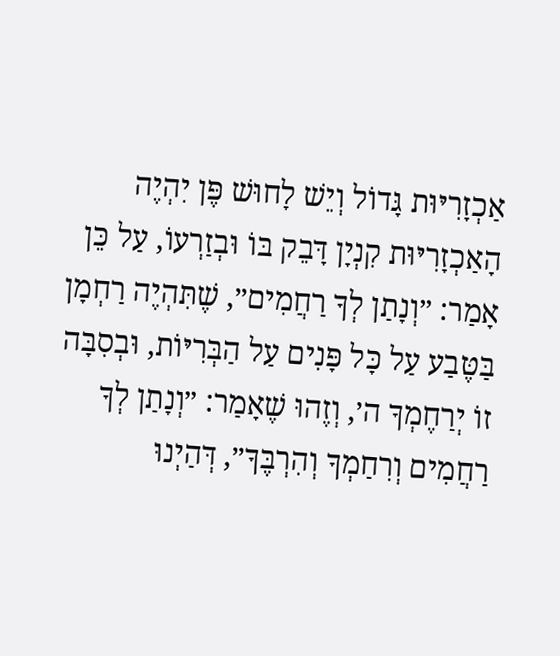אַכְזָרִיּוּת גָּדוֹל וְיֵשׁ לָחוּשׁ פֶּן יִהְיֶה הָאַכְזָרִיּוּת קִנְיָן דָּבֵק בּוֹ וּבְזַרְעוֹ, עַל כֵּן אָמַר: ״וְנָתַן לְךָ רַחֲמִים״, שֶׁתִּהְיֶה רַחְמָן בַּטֶּבַע עַל כָּל פָּנִים עַל הַבְּרִיּוֹת, וּבְסִבָּה זוֹ יְרַחֶמְךָ ה׳, וְזֶהוּ שֶׁאָמַר: ״וְנָתַן לְךָ רַחֲמִים וְרִחַמְךָ וְהִרְבֶּךָ״, דְּהַיְנוּ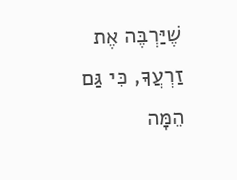שֶׁיַּרְבֶּה אֶת זַרְעֲךָ, כִּי גַּם הֵמָּה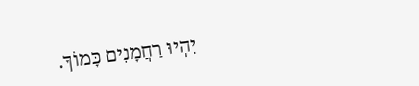יִהְיוּ רַחֲמָנִים כָּמוֹךָ.